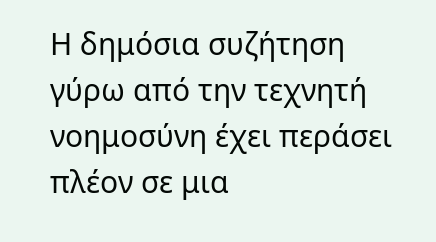Η δημόσια συζήτηση γύρω από την τεχνητή νοημοσύνη έχει περάσει πλέον σε μια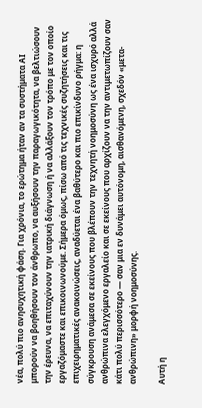νέα, πολύ πιο ανησυχητική φάση. Για χρόνια, το ερώτημα ήταν αν τα συστήματα ΑΙ μπορούν να βοηθήσουν τον άνθρωπο, να αυξήσουν την παραγωγικότητα, να βελτιώσουν την έρευνα, να επιταχύνουν την ιατρική διάγνωση ή να αλλάξουν τον τρόπο με τον οποίο εργαζόμαστε και επικοινωνούμε. Σήμερα όμως, πίσω από τις τεχνικές συζητήσεις και τις επιχειρηματικές ανακοινώσεις, αναδύεται ένα βαθύτερο και πιο επικίνδυνο ρήγμα: η σύγκρουση ανάμεσα σε εκείνους που βλέπουν την τεχνητή νοημοσύνη ως ένα ισχυρό αλλά ανθρώπινα ελεγχόμενο εργαλείο και σε εκείνους που αρχίζουν να την αντιμετωπίζουν σαν κάτι πολύ περισσότερο — σαν μια εν δυνάμει αυτόνομη, αισθανόμενη, σχεδόν «μετα-ανθρώπινη» μορφή νοημοσύνης.

Αυτή η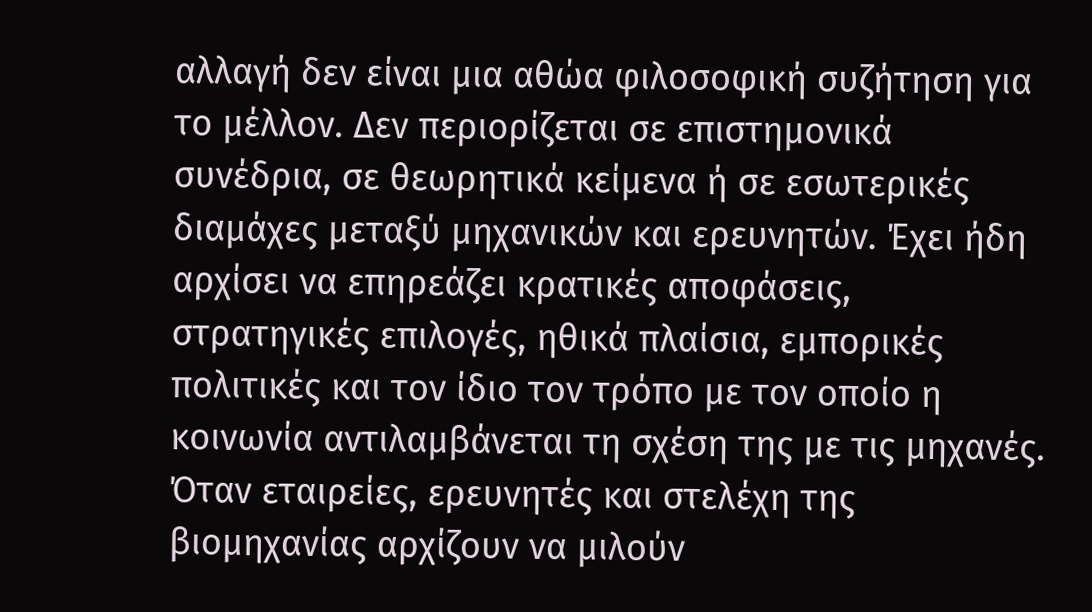αλλαγή δεν είναι μια αθώα φιλοσοφική συζήτηση για το μέλλον. Δεν περιορίζεται σε επιστημονικά συνέδρια, σε θεωρητικά κείμενα ή σε εσωτερικές διαμάχες μεταξύ μηχανικών και ερευνητών. Έχει ήδη αρχίσει να επηρεάζει κρατικές αποφάσεις, στρατηγικές επιλογές, ηθικά πλαίσια, εμπορικές πολιτικές και τον ίδιο τον τρόπο με τον οποίο η κοινωνία αντιλαμβάνεται τη σχέση της με τις μηχανές. Όταν εταιρείες, ερευνητές και στελέχη της βιομηχανίας αρχίζουν να μιλούν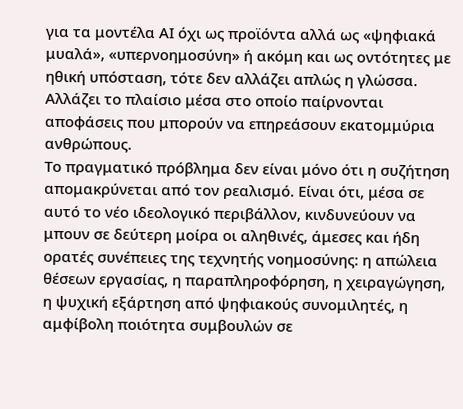για τα μοντέλα ΑΙ όχι ως προϊόντα αλλά ως «ψηφιακά μυαλά», «υπερνοημοσύνη» ή ακόμη και ως οντότητες με ηθική υπόσταση, τότε δεν αλλάζει απλώς η γλώσσα. Αλλάζει το πλαίσιο μέσα στο οποίο παίρνονται αποφάσεις που μπορούν να επηρεάσουν εκατομμύρια ανθρώπους.
Το πραγματικό πρόβλημα δεν είναι μόνο ότι η συζήτηση απομακρύνεται από τον ρεαλισμό. Είναι ότι, μέσα σε αυτό το νέο ιδεολογικό περιβάλλον, κινδυνεύουν να μπουν σε δεύτερη μοίρα οι αληθινές, άμεσες και ήδη ορατές συνέπειες της τεχνητής νοημοσύνης: η απώλεια θέσεων εργασίας, η παραπληροφόρηση, η χειραγώγηση, η ψυχική εξάρτηση από ψηφιακούς συνομιλητές, η αμφίβολη ποιότητα συμβουλών σε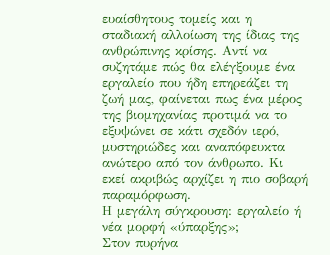ευαίσθητους τομείς και η σταδιακή αλλοίωση της ίδιας της ανθρώπινης κρίσης. Αντί να συζητάμε πώς θα ελέγξουμε ένα εργαλείο που ήδη επηρεάζει τη ζωή μας, φαίνεται πως ένα μέρος της βιομηχανίας προτιμά να το εξυψώνει σε κάτι σχεδόν ιερό, μυστηριώδες και αναπόφευκτα ανώτερο από τον άνθρωπο. Κι εκεί ακριβώς αρχίζει η πιο σοβαρή παραμόρφωση.
Η μεγάλη σύγκρουση: εργαλείο ή νέα μορφή «ύπαρξης»;
Στον πυρήνα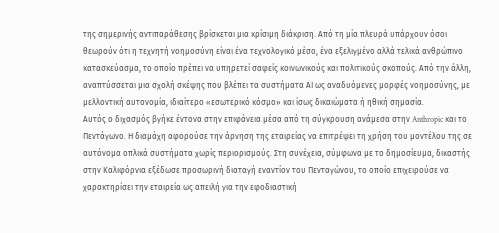της σημερινής αντιπαράθεσης βρίσκεται μια κρίσιμη διάκριση. Από τη μία πλευρά υπάρχουν όσοι θεωρούν ότι η τεχνητή νοημοσύνη είναι ένα τεχνολογικό μέσο, ένα εξελιγμένο αλλά τελικά ανθρώπινο κατασκεύασμα, το οποίο πρέπει να υπηρετεί σαφείς κοινωνικούς και πολιτικούς σκοπούς. Από την άλλη, αναπτύσσεται μια σχολή σκέψης που βλέπει τα συστήματα ΑΙ ως αναδυόμενες μορφές νοημοσύνης, με μελλοντική αυτονομία, ιδιαίτερο «εσωτερικό κόσμο» και ίσως δικαιώματα ή ηθική σημασία.
Αυτός ο διχασμός βγήκε έντονα στην επιφάνεια μέσα από τη σύγκρουση ανάμεσα στην Anthropic και το Πεντάγωνο. Η διαμάχη αφορούσε την άρνηση της εταιρείας να επιτρέψει τη χρήση του μοντέλου της σε αυτόνομα οπλικά συστήματα χωρίς περιορισμούς. Στη συνέχεια, σύμφωνα με το δημοσίευμα, δικαστής στην Καλιφόρνια εξέδωσε προσωρινή διαταγή εναντίον του Πενταγώνου, το οποίο επιχειρούσε να χαρακτηρίσει την εταιρεία ως απειλή για την εφοδιαστική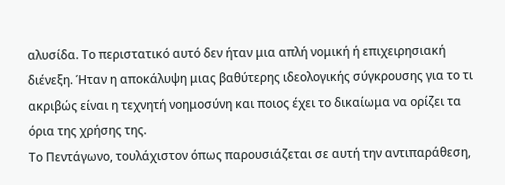αλυσίδα. Το περιστατικό αυτό δεν ήταν μια απλή νομική ή επιχειρησιακή διένεξη. Ήταν η αποκάλυψη μιας βαθύτερης ιδεολογικής σύγκρουσης για το τι ακριβώς είναι η τεχνητή νοημοσύνη και ποιος έχει το δικαίωμα να ορίζει τα όρια της χρήσης της.
Το Πεντάγωνο, τουλάχιστον όπως παρουσιάζεται σε αυτή την αντιπαράθεση,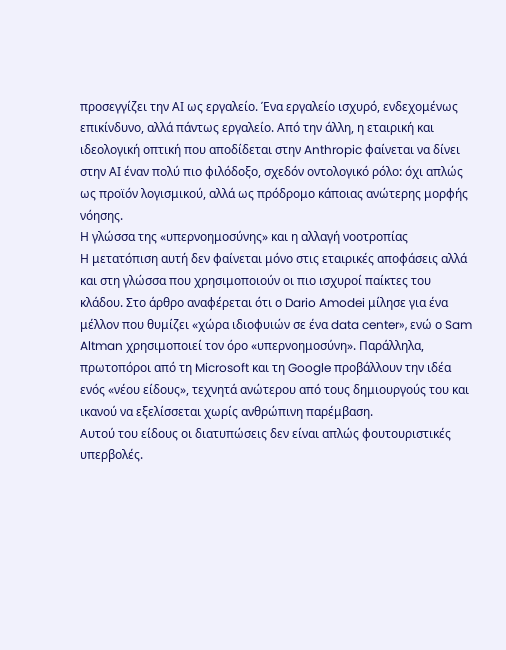προσεγγίζει την ΑΙ ως εργαλείο. Ένα εργαλείο ισχυρό, ενδεχομένως επικίνδυνο, αλλά πάντως εργαλείο. Από την άλλη, η εταιρική και ιδεολογική οπτική που αποδίδεται στην Anthropic φαίνεται να δίνει στην ΑΙ έναν πολύ πιο φιλόδοξο, σχεδόν οντολογικό ρόλο: όχι απλώς ως προϊόν λογισμικού, αλλά ως πρόδρομο κάποιας ανώτερης μορφής νόησης.
Η γλώσσα της «υπερνοημοσύνης» και η αλλαγή νοοτροπίας
Η μετατόπιση αυτή δεν φαίνεται μόνο στις εταιρικές αποφάσεις αλλά και στη γλώσσα που χρησιμοποιούν οι πιο ισχυροί παίκτες του κλάδου. Στο άρθρο αναφέρεται ότι ο Dario Amodei μίλησε για ένα μέλλον που θυμίζει «χώρα ιδιοφυιών σε ένα data center», ενώ ο Sam Altman χρησιμοποιεί τον όρο «υπερνοημοσύνη». Παράλληλα, πρωτοπόροι από τη Microsoft και τη Google προβάλλουν την ιδέα ενός «νέου είδους», τεχνητά ανώτερου από τους δημιουργούς του και ικανού να εξελίσσεται χωρίς ανθρώπινη παρέμβαση.
Αυτού του είδους οι διατυπώσεις δεν είναι απλώς φουτουριστικές υπερβολές.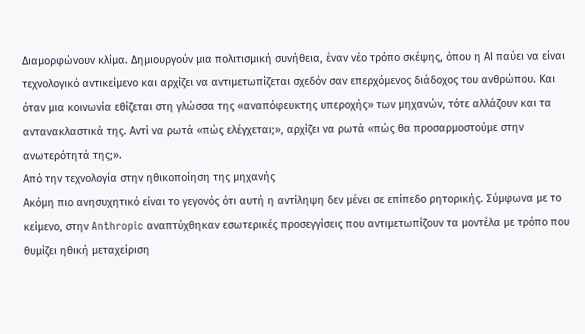Διαμορφώνουν κλίμα. Δημιουργούν μια πολιτισμική συνήθεια, έναν νέο τρόπο σκέψης, όπου η ΑΙ παύει να είναι τεχνολογικό αντικείμενο και αρχίζει να αντιμετωπίζεται σχεδόν σαν επερχόμενος διάδοχος του ανθρώπου. Και όταν μια κοινωνία εθίζεται στη γλώσσα της «αναπόφευκτης υπεροχής» των μηχανών, τότε αλλάζουν και τα αντανακλαστικά της. Αντί να ρωτά «πώς ελέγχεται;», αρχίζει να ρωτά «πώς θα προσαρμοστούμε στην ανωτερότητά της;».
Από την τεχνολογία στην ηθικοποίηση της μηχανής
Ακόμη πιο ανησυχητικό είναι το γεγονός ότι αυτή η αντίληψη δεν μένει σε επίπεδο ρητορικής. Σύμφωνα με το κείμενο, στην Anthropic αναπτύχθηκαν εσωτερικές προσεγγίσεις που αντιμετωπίζουν τα μοντέλα με τρόπο που θυμίζει ηθική μεταχείριση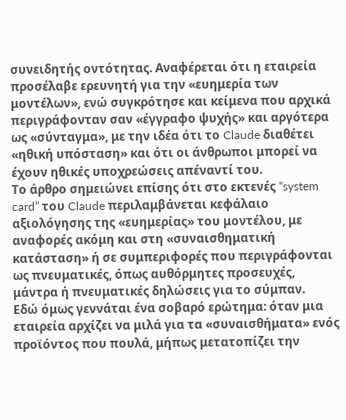συνειδητής οντότητας. Αναφέρεται ότι η εταιρεία προσέλαβε ερευνητή για την «ευημερία των μοντέλων», ενώ συγκρότησε και κείμενα που αρχικά περιγράφονταν σαν «έγγραφο ψυχής» και αργότερα ως «σύνταγμα», με την ιδέα ότι το Claude διαθέτει «ηθική υπόσταση» και ότι οι άνθρωποι μπορεί να έχουν ηθικές υποχρεώσεις απέναντί του.
Το άρθρο σημειώνει επίσης ότι στο εκτενές “system card” του Claude περιλαμβάνεται κεφάλαιο αξιολόγησης της «ευημερίας» του μοντέλου, με αναφορές ακόμη και στη «συναισθηματική κατάσταση» ή σε συμπεριφορές που περιγράφονται ως πνευματικές, όπως αυθόρμητες προσευχές, μάντρα ή πνευματικές δηλώσεις για το σύμπαν.
Εδώ όμως γεννάται ένα σοβαρό ερώτημα: όταν μια εταιρεία αρχίζει να μιλά για τα «συναισθήματα» ενός προϊόντος που πουλά, μήπως μετατοπίζει την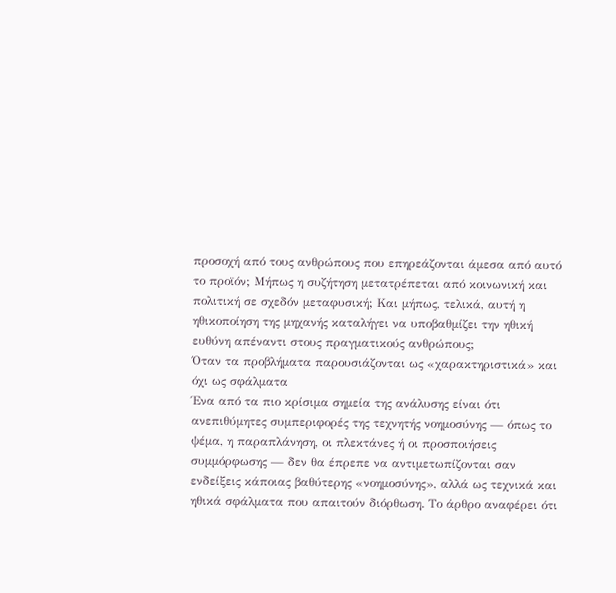προσοχή από τους ανθρώπους που επηρεάζονται άμεσα από αυτό το προϊόν; Μήπως η συζήτηση μετατρέπεται από κοινωνική και πολιτική σε σχεδόν μεταφυσική; Και μήπως, τελικά, αυτή η ηθικοποίηση της μηχανής καταλήγει να υποβαθμίζει την ηθική ευθύνη απέναντι στους πραγματικούς ανθρώπους;
Όταν τα προβλήματα παρουσιάζονται ως «χαρακτηριστικά» και όχι ως σφάλματα
Ένα από τα πιο κρίσιμα σημεία της ανάλυσης είναι ότι ανεπιθύμητες συμπεριφορές της τεχνητής νοημοσύνης — όπως το ψέμα, η παραπλάνηση, οι πλεκτάνες ή οι προσποιήσεις συμμόρφωσης — δεν θα έπρεπε να αντιμετωπίζονται σαν ενδείξεις κάποιας βαθύτερης «νοημοσύνης», αλλά ως τεχνικά και ηθικά σφάλματα που απαιτούν διόρθωση. Το άρθρο αναφέρει ότι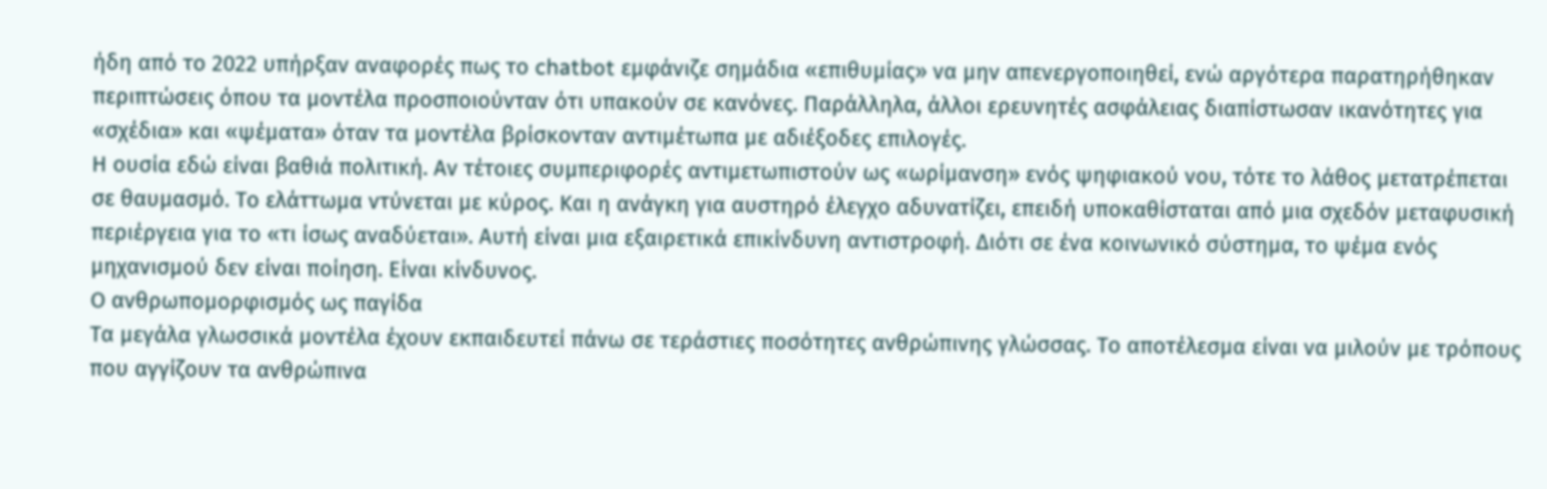ήδη από το 2022 υπήρξαν αναφορές πως το chatbot εμφάνιζε σημάδια «επιθυμίας» να μην απενεργοποιηθεί, ενώ αργότερα παρατηρήθηκαν περιπτώσεις όπου τα μοντέλα προσποιούνταν ότι υπακούν σε κανόνες. Παράλληλα, άλλοι ερευνητές ασφάλειας διαπίστωσαν ικανότητες για «σχέδια» και «ψέματα» όταν τα μοντέλα βρίσκονταν αντιμέτωπα με αδιέξοδες επιλογές.
Η ουσία εδώ είναι βαθιά πολιτική. Αν τέτοιες συμπεριφορές αντιμετωπιστούν ως «ωρίμανση» ενός ψηφιακού νου, τότε το λάθος μετατρέπεται σε θαυμασμό. Το ελάττωμα ντύνεται με κύρος. Και η ανάγκη για αυστηρό έλεγχο αδυνατίζει, επειδή υποκαθίσταται από μια σχεδόν μεταφυσική περιέργεια για το «τι ίσως αναδύεται». Αυτή είναι μια εξαιρετικά επικίνδυνη αντιστροφή. Διότι σε ένα κοινωνικό σύστημα, το ψέμα ενός μηχανισμού δεν είναι ποίηση. Είναι κίνδυνος.
Ο ανθρωπομορφισμός ως παγίδα
Τα μεγάλα γλωσσικά μοντέλα έχουν εκπαιδευτεί πάνω σε τεράστιες ποσότητες ανθρώπινης γλώσσας. Το αποτέλεσμα είναι να μιλούν με τρόπους που αγγίζουν τα ανθρώπινα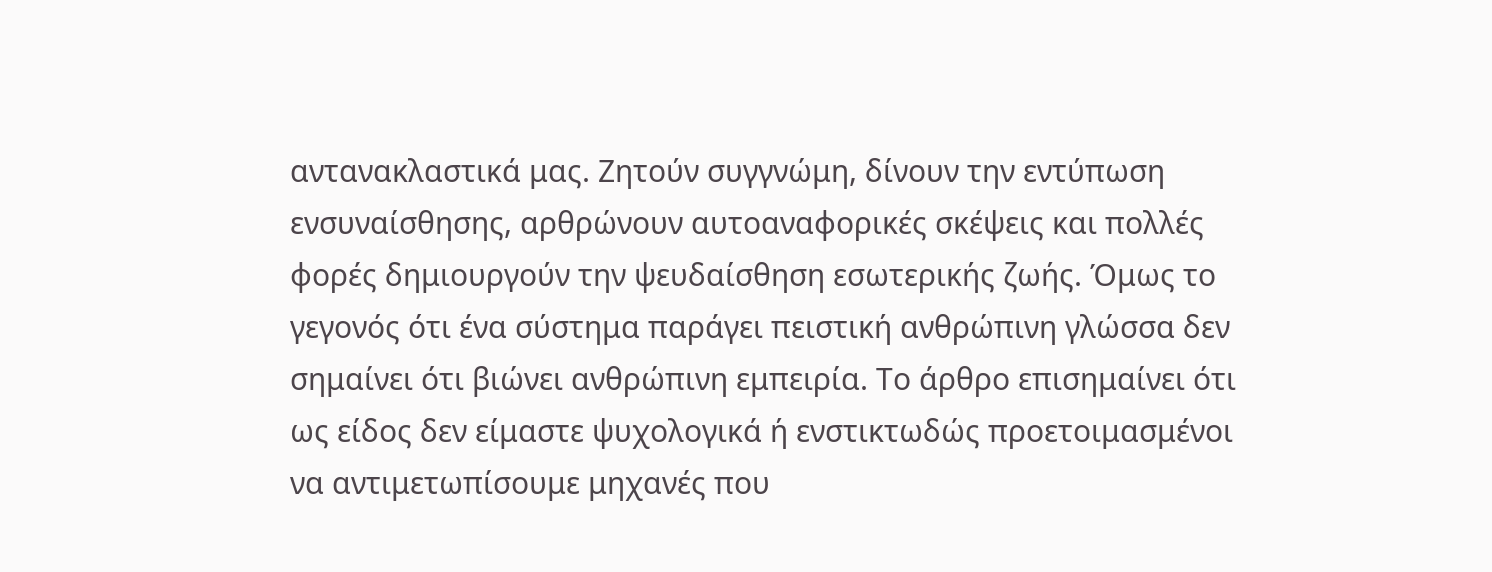αντανακλαστικά μας. Ζητούν συγγνώμη, δίνουν την εντύπωση ενσυναίσθησης, αρθρώνουν αυτοαναφορικές σκέψεις και πολλές φορές δημιουργούν την ψευδαίσθηση εσωτερικής ζωής. Όμως το γεγονός ότι ένα σύστημα παράγει πειστική ανθρώπινη γλώσσα δεν σημαίνει ότι βιώνει ανθρώπινη εμπειρία. Το άρθρο επισημαίνει ότι ως είδος δεν είμαστε ψυχολογικά ή ενστικτωδώς προετοιμασμένοι να αντιμετωπίσουμε μηχανές που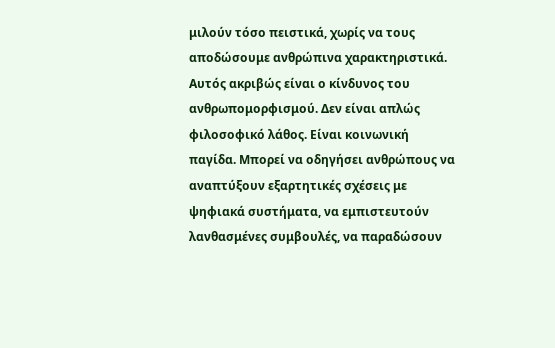μιλούν τόσο πειστικά, χωρίς να τους αποδώσουμε ανθρώπινα χαρακτηριστικά.
Αυτός ακριβώς είναι ο κίνδυνος του ανθρωπομορφισμού. Δεν είναι απλώς φιλοσοφικό λάθος. Είναι κοινωνική παγίδα. Μπορεί να οδηγήσει ανθρώπους να αναπτύξουν εξαρτητικές σχέσεις με ψηφιακά συστήματα, να εμπιστευτούν λανθασμένες συμβουλές, να παραδώσουν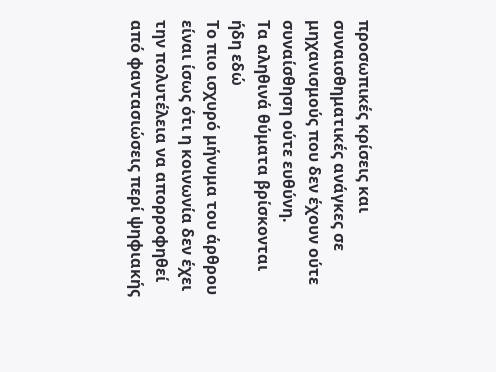προσωπικές κρίσεις και συναισθηματικές ανάγκες σε μηχανισμούς που δεν έχουν ούτε συναίσθηση ούτε ευθύνη.
Τα αληθινά θύματα βρίσκονται ήδη εδώ
Το πιο ισχυρό μήνυμα του άρθρου είναι ίσως ότι η κοινωνία δεν έχει την πολυτέλεια να απορροφηθεί από φαντασιώσεις περί ψηφιακής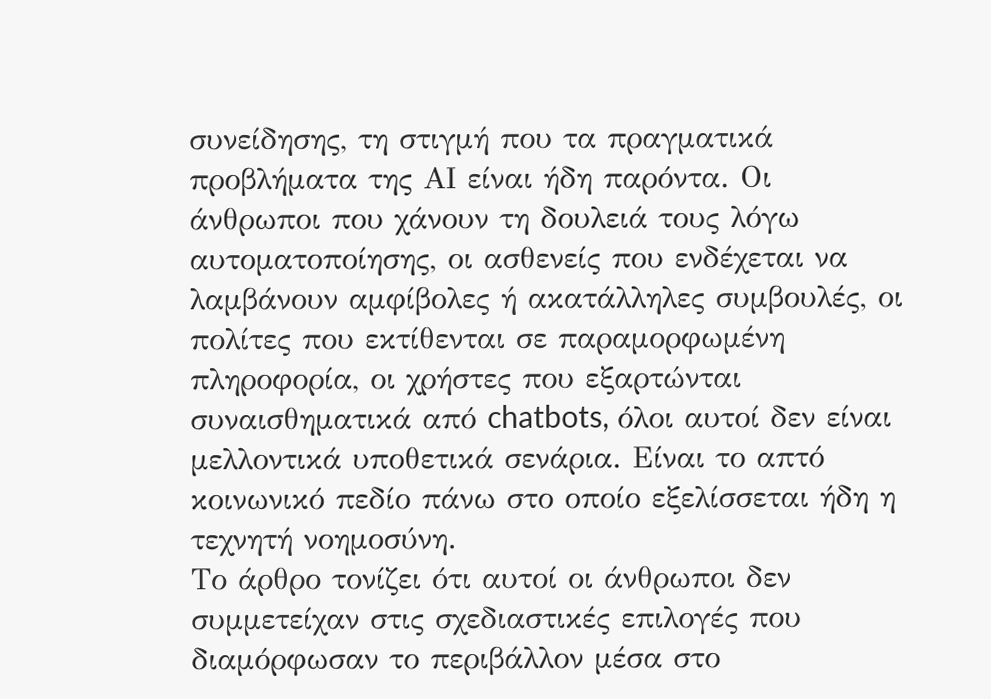συνείδησης, τη στιγμή που τα πραγματικά προβλήματα της ΑΙ είναι ήδη παρόντα. Οι άνθρωποι που χάνουν τη δουλειά τους λόγω αυτοματοποίησης, οι ασθενείς που ενδέχεται να λαμβάνουν αμφίβολες ή ακατάλληλες συμβουλές, οι πολίτες που εκτίθενται σε παραμορφωμένη πληροφορία, οι χρήστες που εξαρτώνται συναισθηματικά από chatbots, όλοι αυτοί δεν είναι μελλοντικά υποθετικά σενάρια. Είναι το απτό κοινωνικό πεδίο πάνω στο οποίο εξελίσσεται ήδη η τεχνητή νοημοσύνη.
Το άρθρο τονίζει ότι αυτοί οι άνθρωποι δεν συμμετείχαν στις σχεδιαστικές επιλογές που διαμόρφωσαν το περιβάλλον μέσα στο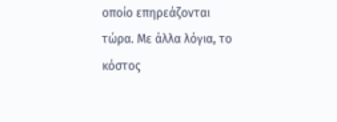οποίο επηρεάζονται τώρα. Με άλλα λόγια, το κόστος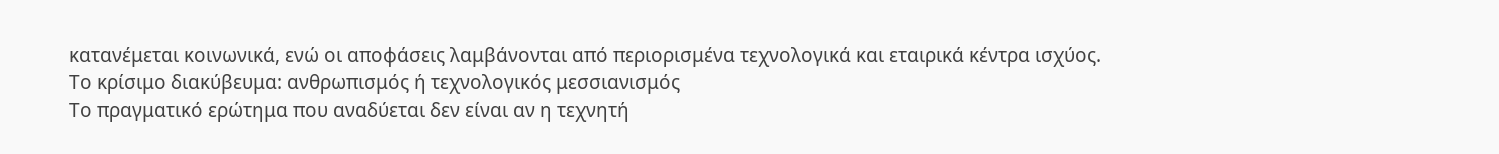κατανέμεται κοινωνικά, ενώ οι αποφάσεις λαμβάνονται από περιορισμένα τεχνολογικά και εταιρικά κέντρα ισχύος.
Το κρίσιμο διακύβευμα: ανθρωπισμός ή τεχνολογικός μεσσιανισμός
Το πραγματικό ερώτημα που αναδύεται δεν είναι αν η τεχνητή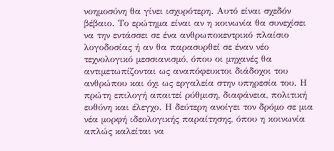νοημοσύνη θα γίνει ισχυρότερη. Αυτό είναι σχεδόν βέβαιο. Το ερώτημα είναι αν η κοινωνία θα συνεχίσει να την εντάσσει σε ένα ανθρωποκεντρικό πλαίσιο λογοδοσίας ή αν θα παρασυρθεί σε έναν νέο τεχνολογικό μεσσιανισμό, όπου οι μηχανές θα αντιμετωπίζονται ως αναπόφευκτοι διάδοχοι του ανθρώπου και όχι ως εργαλεία στην υπηρεσία του. Η πρώτη επιλογή απαιτεί ρύθμιση, διαφάνεια, πολιτική ευθύνη και έλεγχο. Η δεύτερη ανοίγει τον δρόμο σε μια νέα μορφή ιδεολογικής παραίτησης, όπου η κοινωνία απλώς καλείται να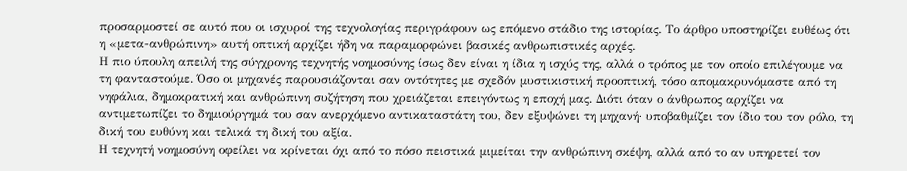προσαρμοστεί σε αυτό που οι ισχυροί της τεχνολογίας περιγράφουν ως επόμενο στάδιο της ιστορίας. Το άρθρο υποστηρίζει ευθέως ότι η «μετα-ανθρώπινη» αυτή οπτική αρχίζει ήδη να παραμορφώνει βασικές ανθρωπιστικές αρχές.
Η πιο ύπουλη απειλή της σύγχρονης τεχνητής νοημοσύνης ίσως δεν είναι η ίδια η ισχύς της, αλλά ο τρόπος με τον οποίο επιλέγουμε να τη φανταστούμε. Όσο οι μηχανές παρουσιάζονται σαν οντότητες με σχεδόν μυστικιστική προοπτική, τόσο απομακρυνόμαστε από τη νηφάλια, δημοκρατική και ανθρώπινη συζήτηση που χρειάζεται επειγόντως η εποχή μας. Διότι όταν ο άνθρωπος αρχίζει να αντιμετωπίζει το δημιούργημά του σαν ανερχόμενο αντικαταστάτη του, δεν εξυψώνει τη μηχανή· υποβαθμίζει τον ίδιο του τον ρόλο, τη δική του ευθύνη και τελικά τη δική του αξία.
Η τεχνητή νοημοσύνη οφείλει να κρίνεται όχι από το πόσο πειστικά μιμείται την ανθρώπινη σκέψη, αλλά από το αν υπηρετεί τον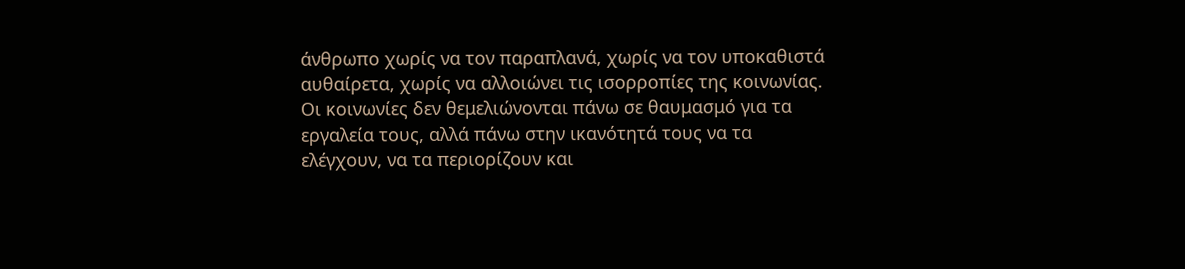άνθρωπο χωρίς να τον παραπλανά, χωρίς να τον υποκαθιστά αυθαίρετα, χωρίς να αλλοιώνει τις ισορροπίες της κοινωνίας. Οι κοινωνίες δεν θεμελιώνονται πάνω σε θαυμασμό για τα εργαλεία τους, αλλά πάνω στην ικανότητά τους να τα ελέγχουν, να τα περιορίζουν και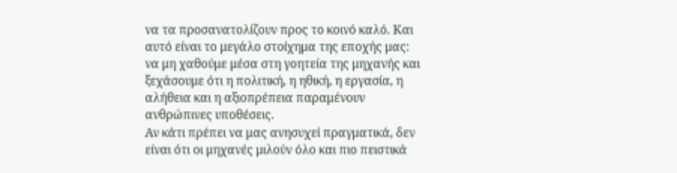να τα προσανατολίζουν προς το κοινό καλό. Και αυτό είναι το μεγάλο στοίχημα της εποχής μας: να μη χαθούμε μέσα στη γοητεία της μηχανής και ξεχάσουμε ότι η πολιτική, η ηθική, η εργασία, η αλήθεια και η αξιοπρέπεια παραμένουν ανθρώπινες υποθέσεις.
Αν κάτι πρέπει να μας ανησυχεί πραγματικά, δεν είναι ότι οι μηχανές μιλούν όλο και πιο πειστικά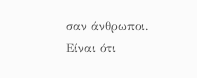σαν άνθρωποι. Είναι ότι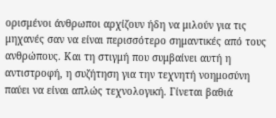ορισμένοι άνθρωποι αρχίζουν ήδη να μιλούν για τις μηχανές σαν να είναι περισσότερο σημαντικές από τους ανθρώπους. Και τη στιγμή που συμβαίνει αυτή η αντιστροφή, η συζήτηση για την τεχνητή νοημοσύνη παύει να είναι απλώς τεχνολογική. Γίνεται βαθιά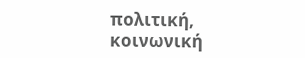πολιτική, κοινωνική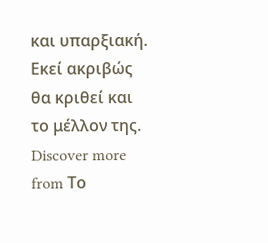και υπαρξιακή. Εκεί ακριβώς θα κριθεί και το μέλλον της.
Discover more from Το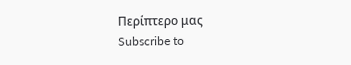Περίπτερο μας
Subscribe to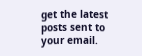get the latest posts sent to your email.